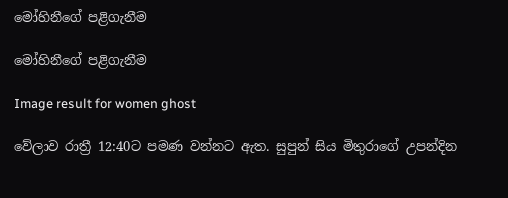මෝහිනීගේ පළිගැනීම

මෝහිනීගේ පළිගැනීම

Image result for women ghost

වේලාව රාත්‍රී 12:40ට පමණ වන්නට ඇත. සුපුන් සිය මිතුරාගේ උපන්දින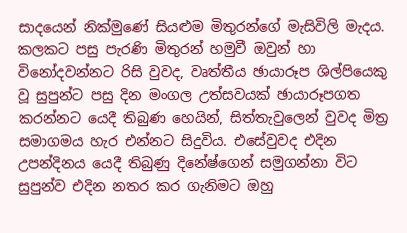සාදයෙන් නික්මුණේ සියළුම මිතුරන්ගේ මැසිවිලි මැදය. කලකට පසු පැරණි මිතුරන් හමුවී ඔවුන් හා විනෝදවන්නට රිසි වුවද, වෘත්තීය ඡායාරූප ශිල්පියෙකු වූ සුපුන්ට පසු දින මංගල උත්සවයක් ඡායාරූපගත කරන්නට යෙදී තිබුණ හෙයින්, සිත්තැවුලෙන් වුවද මිත්‍ර සමාගමය හැර එන්නට සිදුවිය. එසේවුවද එදින උපන්දිනය යෙදී තිබුණු දිනේෂ්ගෙන් සමුගන්නා විට සුපුන්ව එදින නතර කර ගැනිමට ඔහු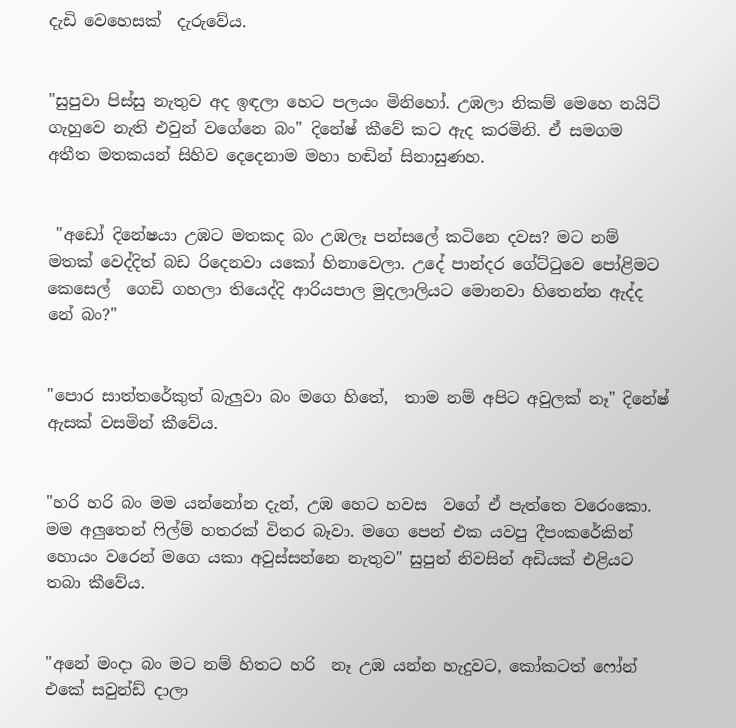දැඩි වෙහෙසක්  දැරුවේය.


"සුපුවා පිස්සු නැතුව අද ඉඳලා හෙට පලයං මිනිහෝ. උඹලා නිකම් මෙහෙ නයිට් ගැහුවෙ නැති එවුන් වගේනෙ බං" දිනේෂ් කීවේ කට ඇද කරමිනි. ඒ සමගම අතීත මතකයන් සිහිව දෙදෙනාම මහා හඬින් සිනාසුණහ.


 "අඩෝ දිනේෂයා උඹට මතකද බං උඹලෑ පන්සලේ කටිනෙ දවස? මට නම් මතක් වෙද්දිත් බඩ රිදෙනවා යකෝ හිනාවෙලා. උදේ පාන්දර ගේට්ටුවෙ පෝළිමට  කෙසෙල්  ගෙඩි ගහලා තියෙද්දි ආරියපාල මුදලාලියට මොනවා හිතෙන්න ඇද්ද නේ බං?"


"පොර සාත්තරේකුත් බැලුවා බං මගෙ හිතේ,  තාම නම් අපිට අවුලක් නෑ" දිනේෂ් ඇසක් වසමින් කීවේය.


"හරි හරි බං මම යන්නෝන දැන්, උඹ හෙට හවස  වගේ ඒ පැත්තෙ වරෙංකො. මම අලුතෙන් ෆිල්ම් හතරක් විතර බෑවා. මගෙ පෙන් එක යවපු දීපංකරේකින් හොයං වරෙන් මගෙ යකා අවුස්සන්නෙ නැතුව" සුපුන් නිවසින් අඩියක් එළියට තබා කීවේය.


"අනේ මංදා බං මට නම් හිතට හ‍රි  නෑ උඹ යන්න හැදුවට, කෝකටත් ෆෝන් එකේ සවුන්ඩ් දාලා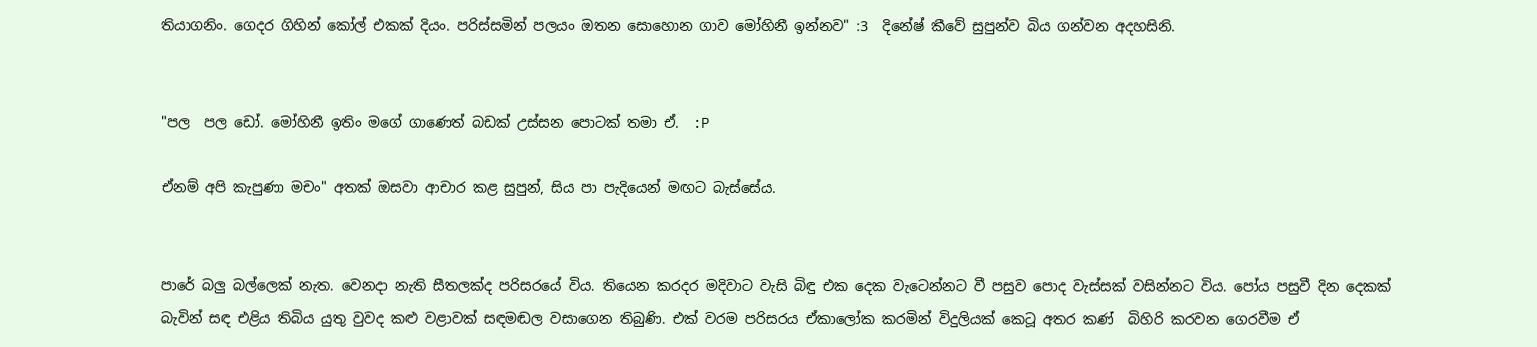තියාගනිං. ගෙදර ගිහින් කෝල් එකක් දියං. පරිස්සමින් පලයං ඔතන සොහොන ගාව මෝහිනී ඉන්නව" :3  දිනේෂ් කීවේ සුපුන්ව බිය ගන්වන අදහසිනි.


"පල  පල ඩෝ. මෝහිනී ඉතිං මගේ ගාණෙත් බඩක් උස්සන පොටක් තමා ඒ.  :P

ඒනම් අපි කැපුණා මචං" අතක් ඔසවා ආචාර කළ සුපුන්, සිය පා පැදියෙන් මඟට බැස්සේය.


පාරේ බලු බල්ලෙක් නැත. වෙනදා නැති සීතලක්ද පරිසරයේ විය. තියෙන කරදර මදිවාට වැසි බිඳු එක දෙක වැටෙන්නට වී පසුව පොද වැස්සක් වසින්නට විය. පෝය පසුවී දින දෙකක් බැවින් සඳ එළිය තිබිය යුතු වුවද කළු වළාවක් සඳමඬල වසාගෙන තිබුණි. එක් වරම පරිසරය ඒකාලෝක කරමින් විදුලියක් කෙටූ අතර කණ්  බිහිරි කරවන ගෙරවීම ඒ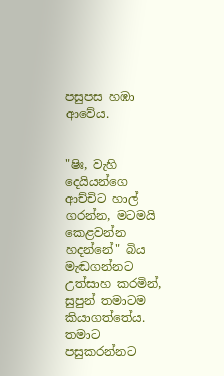පසුපස හඹා ආවේය.


"ෂිඃ, වැහි දෙයියන්ගෙ ආච්චිට හාල් ගරන්න, මටමයි කෙළවන්න හදන්නේ" බිය මැඬගන්නට උත්සාහ කරමින්, සුපුන් තමාටම කියාගත්තේය. තමාට පසුකරන්නට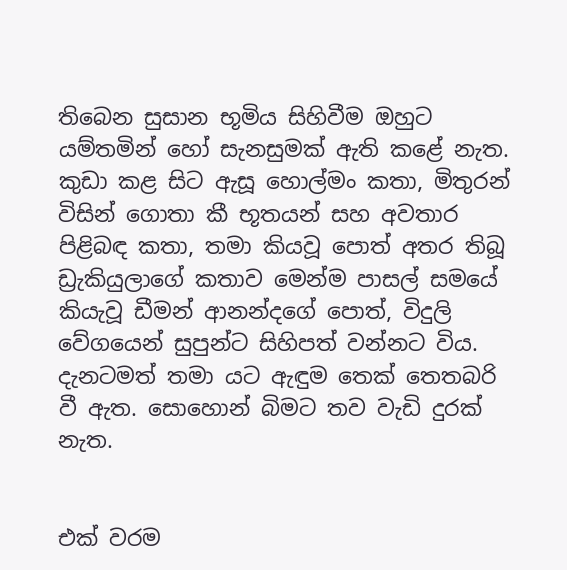තිබෙන සුසාන භූමිය සිහිවීම ඔහුට යම්තමින් හෝ සැනසුමක් ඇති කළේ නැත. කුඩා කළ සිට ඇසූ හොල්මං කතා, මිතුරන් විසින් ගොතා කී භූතයන් සහ අවතාර පිළිබඳ කතා, තමා කියවූ පොත් අතර තිබූ ඩ්‍රැකියුලාගේ කතාව මෙන්ම පාසල් සමයේ කියැවූ ඩීමන් ආනන්දගේ පොත්, විදුලි වේගයෙන් සුපුන්ට සිහිපත් වන්නට විය. දැනටමත් තමා යට ඇඳුම තෙක් තෙතබරි වී ඇත. සොහොන් බිමට තව වැඩි දුරක් නැත.


එක් වරම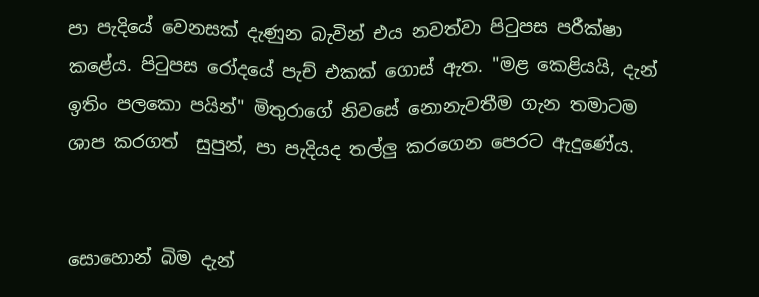පා පැදියේ වෙනසක් දැණුන බැවින් එය නවත්වා පිටුපස පරීක්ෂා කළේය. පිටුපස රෝදයේ පැච් එකක් ගොස් ඇත. "මළ කෙළියයි, දැන් ඉතිං පලකො පයින්" මිතුරාගේ නිවසේ නොනැවතීම ගැන තමාටම ශාප කරගත්  සුපුන්, පා පැදියද තල්ලු කරගෙන පෙරට ඇදුණේය.


සොහොන් බිම දැන්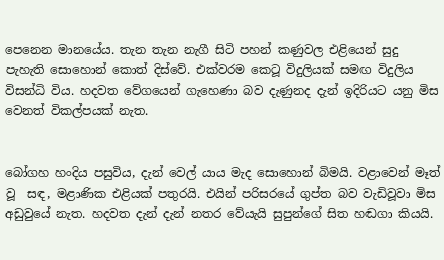පෙනෙන මානයේය. තැන තැන නැගී සිටි පහන් කණුවල එළියෙන් සුදු පැහැති සොහොන් කොත් දිස්වේ. එක්වරම කෙටූ විදුලියක් සමඟ විදුලිය විසන්ධි විය. හදවත වේගයෙන් ගැහෙණා බව දැණුනද දැන් ඉදිරියට යනු මිස වෙනත් විකල්පයක් නැත.


බෝගහ හංදිය පසුවිය, දැන් වෙල්‍ යාය මැද සොහොන් බිමයි. වළාවෙන් මෑත් වූ  සඳ, මළාණික එළියක් පතුරයි. එයින් පරිසරයේ ගුප්ත බව වැඩිවූවා මිස අඩුවුයේ නැත. හදවත දැන් දැන් නතර වේයැයි සුපුන්ගේ සිත හඬගා කියයි.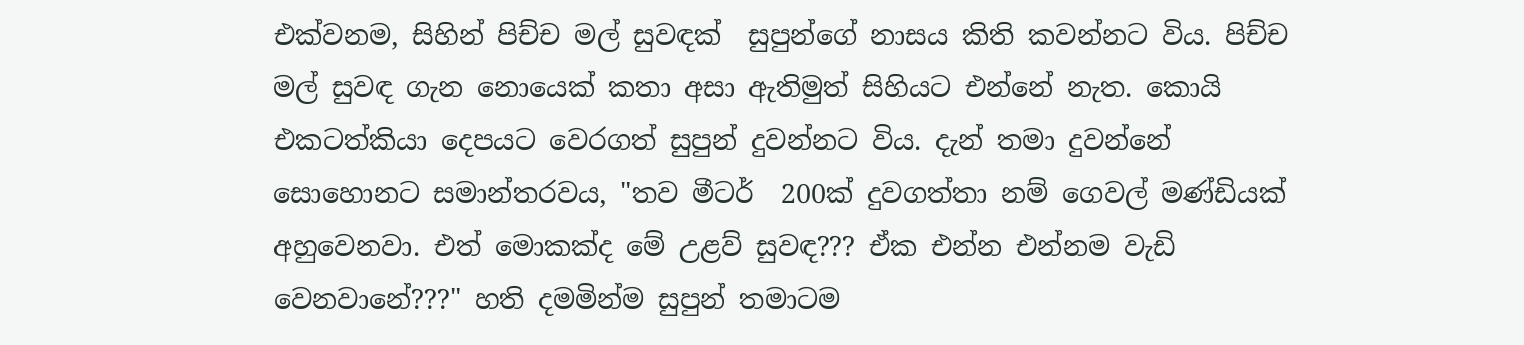එක්වනම, සිහින් පිච්ච මල් සුවඳක්  සුපුන්ගේ නාසය කිති කවන්නට විය. පිච්ච මල් සුවඳ ගැන නොයෙක් කතා අසා ඇතිමුත් සිහියට එන්නේ නැත. කොයි එකටත්කියා දෙපයට වෙරගත් සුපුන් දුවන්නට විය. දැන් තමා දුවන්නේ සොහොනට සමාන්තරවය, "තව මීටර්  200ක් දුවගත්‍තා නම් ගෙවල් මණ්ඩියක් අහුවෙනවා. එත් මොකක්ද මේ උළව් සුවඳ??? ඒක එන්න එන්නම වැඩි වෙනවානේ???" හති දමමින්ම සුපුන් තමාටම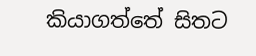කියාගත්තේ සිතට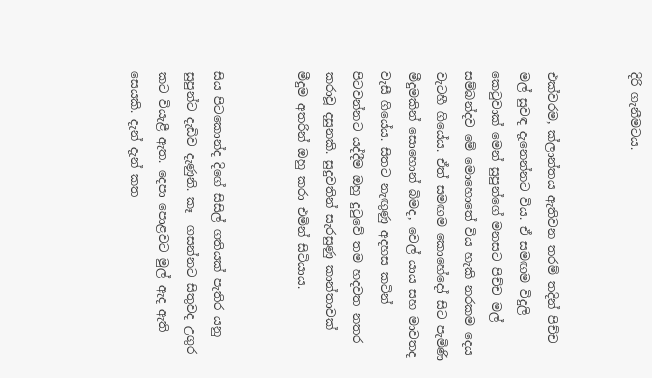දිරි ගැනීමටය.


එක්වරම, ක්ලාන්තය ඇතිවන තරම් තදින් පිච්ච මල් සුවඳ දැනෙන්නට විය. ඒ සමඟම විදුලි කෙටුවාක් මෙන් සුපුන්ගේ මනසට පිච්ච මල් සම්බන්දව මේ මොහොතේ විය හැකි නරකම දෙය වැටහී ගියේය. ඒත් සමඟම කොහේදෝ සිට පැමිණි මීදුමකින් සොහොන් බිමද, වෙල්‍ යාය සහ මාවතද වැසී ගියේය. සිතට නැඟුණු අදහස කටින් පිටවන්නට යද්දීම ඔහු දුටුවේ තම හදවත නතර කරාවූ දසුනකි. සුදුවතින් සැරසුණු කාන්තාවක් මීදුම අතරින් ඔහු කරා එමින් සිටියාය.


සිය පිටකොන්ද දිගේ සිසිල් ගතියක් පැති‍ර යනු සුපුන්ට දැඩිව දැණුනි. කෑ  ගසන්නට සිතුවද උගුර කට වියැළී ඇත. දෙපා පොළවට මුල් ඇද ඇති සෙයකි. දැන් දැන් කත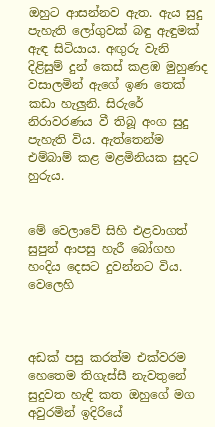ඔහුට ආසන්නව ඇත. ඇය සුදු පැහැති ලෝගුවක් බඳු ඇඳුමක් ඇඳ සිටියාය. අඟුරු වැනි දිළිසුම් දුන් කෙස් කළඹ මුහුණද වසාලමින් ඇගේ ඉණ තෙක් කඩා හැලුනි. සිරුරේ නිරාවරණය වී තිබූ අංග සුදු පැහැති විය. ඇත්තෙන්ම එම්බාම් කළ මළමිනියක සුදට හුරුය.


මේ වෙලාවේ සිහි එළවාගත් සුපුන් ආපසු හැරී බෝගහ හංදිය දෙසට දුවන්නට විය. වෙලෙහි



අඩක් පසු කරත්ම එක්වරම හෙතෙම තිගැස්සී නැවතුනේ සුදුවත හැඳි කත ඔහුගේ මග අවුරමින් ඉදිරියේ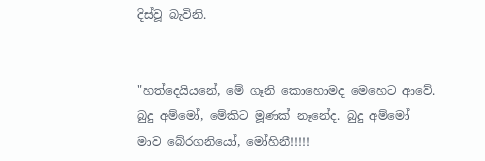දිස්වූ බැවිනි.


"හත්දෙයියනේ, මේ ගෑනි කොහොමද මෙහෙට ආවේ. බුදු අම්මෝ, මේකිට මූණක් නෑනේද. බුදු අම්මෝ මාව බේරගනියෝ, මෝහිනී!!!!!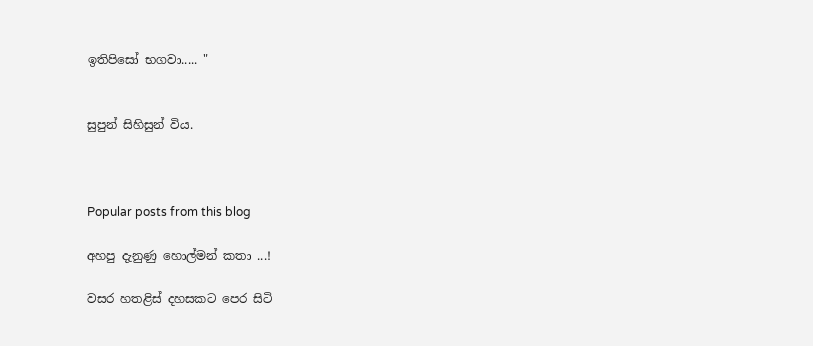ඉතිපිසෝ භගවා..... "


සුපුන් සිහිසුන් විය.



Popular posts from this blog

අහපු දැනුණු හොල්මන් කතා ...!

වසර හතළිස්‌ දහසකට පෙර සිටි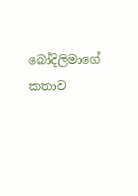බෝදිලිමාගේ කතාව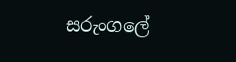සරුංගලේ